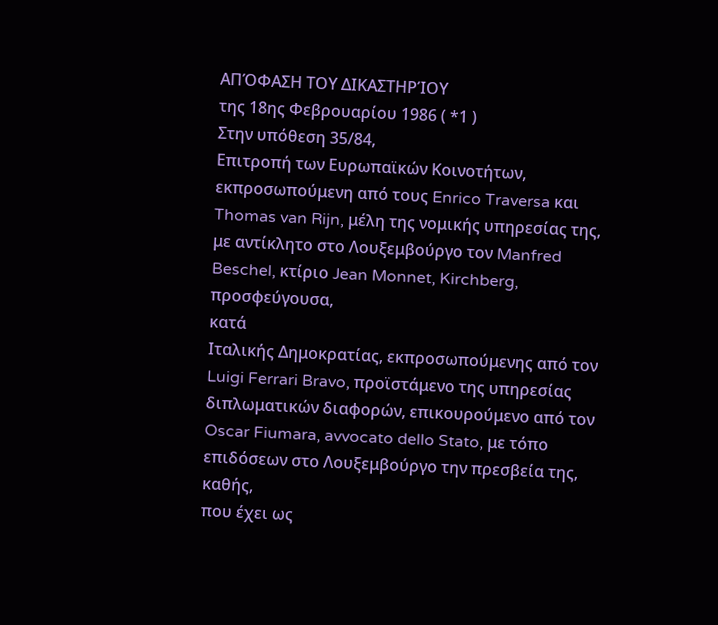ΑΠΌΦΑΣΗ ΤΟΥ ΔΙΚΑΣΤΗΡΊΟΥ
της 18ης Φεβρουαρίου 1986 ( *1 )
Στην υπόθεση 35/84,
Επιτροπή των Ευρωπαϊκών Κοινοτήτων, εκπροσωπούμενη από τους Enrico Traversa και Thomas van Rijn, μέλη της νομικής υπηρεσίας της, με αντίκλητο στο Λουξεμβούργο τον Manfred Beschel, κτίριο Jean Monnet, Kirchberg,
προσφεύγουσα,
κατά
Ιταλικής Δημοκρατίας, εκπροσωπούμενης από τον Luigi Ferrari Bravo, προϊστάμενο της υπηρεσίας διπλωματικών διαφορών, επικουρούμενο από τον Oscar Fiumara, avvocato dello Stato, με τόπο επιδόσεων στο Λουξεμβούργο την πρεσβεία της,
καθής,
που έχει ως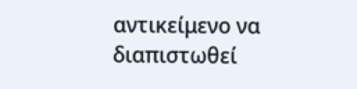αντικείμενο να διαπιστωθεί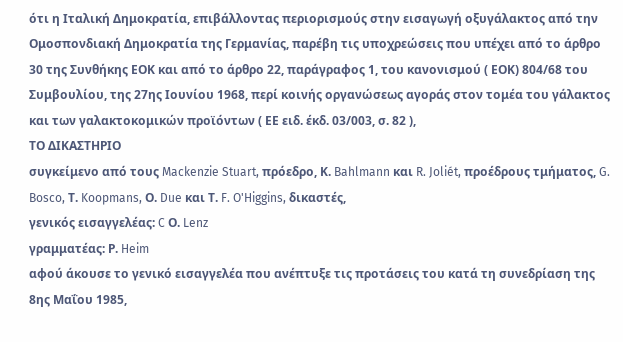ότι η Ιταλική Δημοκρατία, επιβάλλοντας περιορισμούς στην εισαγωγή οξυγάλακτος από την Ομοσπονδιακή Δημοκρατία της Γερμανίας, παρέβη τις υποχρεώσεις που υπέχει από το άρθρο 30 της Συνθήκης ΕΟΚ και από το άρθρο 22, παράγραφος 1, του κανονισμού ( ΕΟΚ) 804/68 του Συμβουλίου, της 27ης Ιουνίου 1968, περί κοινής οργανώσεως αγοράς στον τομέα του γάλακτος και των γαλακτοκομικών προϊόντων ( ΕΕ ειδ. έκδ. 03/003, σ. 82 ),
ΤΟ ΔΙΚΑΣΤΗΡΙΟ
συγκείμενο από τους Mackenzie Stuart, πρόεδρο, Κ. Bahlmann και R. Joliét, προέδρους τμήματος, G. Bosco, Τ. Koopmans, Ο. Due και Τ. F. O'Higgins, δικαστές,
γενικός εισαγγελέας: C Ο. Lenz
γραμματέας: Ρ. Heim
αφού άκουσε το γενικό εισαγγελέα που ανέπτυξε τις προτάσεις του κατά τη συνεδρίαση της 8ης Μαΐου 1985,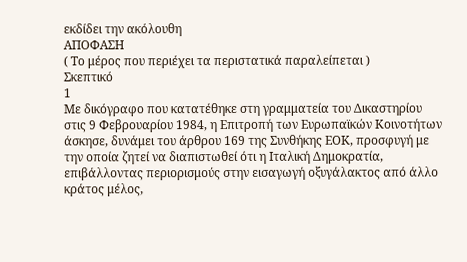εκδίδει την ακόλουθη
ΑΠΟΦΑΣΗ
( Το μέρος που περιέχει τα περιστατικά παραλείπεται )
Σκεπτικό
1
Με δικόγραφο που κατατέθηκε στη γραμματεία του Δικαστηρίου στις 9 Φεβρουαρίου 1984, η Επιτροπή των Ευρωπαϊκών Κοινοτήτων άσκησε, δυνάμει του άρθρου 169 της Συνθήκης ΕΟΚ, προσφυγή με την οποία ζητεί να διαπιστωθεί ότι η Ιταλική Δημοκρατία, επιβάλλοντας περιορισμούς στην εισαγωγή οξυγάλακτος από άλλο κράτος μέλος,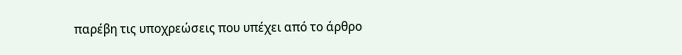παρέβη τις υποχρεώσεις που υπέχει από το άρθρο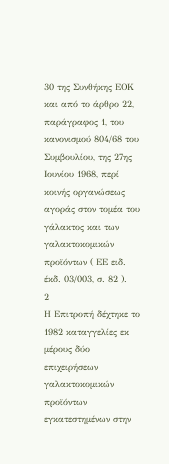30 της Συνθήκης ΕΟΚ και από το άρθρο 22, παράγραφος 1, του κανονισμού 804/68 του Συμβουλίου, της 27ης Ιουνίου 1968, περί κοινής οργανώσεως αγοράς στον τομέα του γάλακτος και των γαλακτοκομικών προϊόντων ( ΕΕ ειδ. έκδ. 03/003, σ. 82 ).
2
Η Επιτροπή δέχτηκε το 1982 καταγγελίες εκ μέρους δύο επιχειρήσεων γαλακτοκομικών προϊόντων εγκατεστημένων στην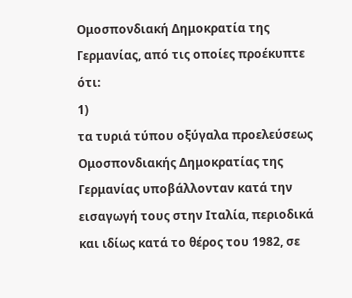Ομοσπονδιακή Δημοκρατία της Γερμανίας, από τις οποίες προέκυπτε ότι:
1)
τα τυριά τύπου οξύγαλα προελεύσεως Ομοσπονδιακής Δημοκρατίας της Γερμανίας υποβάλλονταν κατά την εισαγωγή τους στην Ιταλία, περιοδικά και ιδίως κατά το θέρος του 1982, σε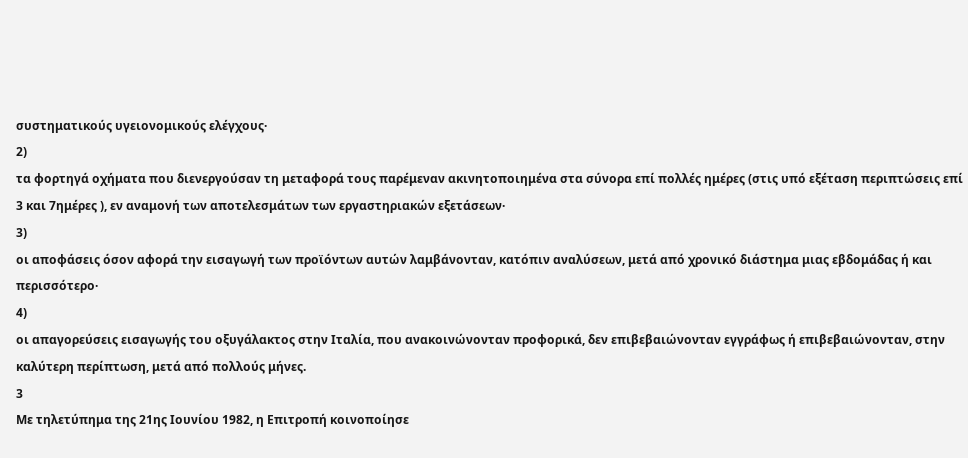συστηματικούς υγειονομικούς ελέγχους·
2)
τα φορτηγά οχήματα που διενεργούσαν τη μεταφορά τους παρέμεναν ακινητοποιημένα στα σύνορα επί πολλές ημέρες (στις υπό εξέταση περιπτώσεις επί 3 και 7ημέρες ), εν αναμονή των αποτελεσμάτων των εργαστηριακών εξετάσεων·
3)
οι αποφάσεις όσον αφορά την εισαγωγή των προϊόντων αυτών λαμβάνονταν, κατόπιν αναλύσεων, μετά από χρονικό διάστημα μιας εβδομάδας ή και περισσότερο·
4)
οι απαγορεύσεις εισαγωγής του οξυγάλακτος στην Ιταλία, που ανακοινώνονταν προφορικά, δεν επιβεβαιώνονταν εγγράφως ή επιβεβαιώνονταν, στην καλύτερη περίπτωση, μετά από πολλούς μήνες.
3
Με τηλετύπημα της 21ης Ιουνίου 1982, η Επιτροπή κοινοποίησε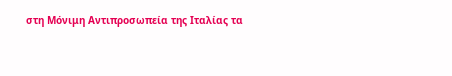στη Μόνιμη Αντιπροσωπεία της Ιταλίας τα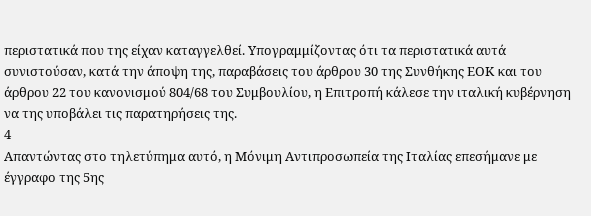περιστατικά που της είχαν καταγγελθεί. Υπογραμμίζοντας ότι τα περιστατικά αυτά συνιστούσαν, κατά την άποψη της, παραβάσεις του άρθρου 30 της Συνθήκης ΕΟΚ και του άρθρου 22 του κανονισμού 804/68 του Συμβουλίου, η Επιτροπή κάλεσε την ιταλική κυβέρνηση να της υποβάλει τις παρατηρήσεις της.
4
Απαντώντας στο τηλετύπημα αυτό, η Μόνιμη Αντιπροσωπεία της Ιταλίας επεσήμανε με έγγραφο της 5ης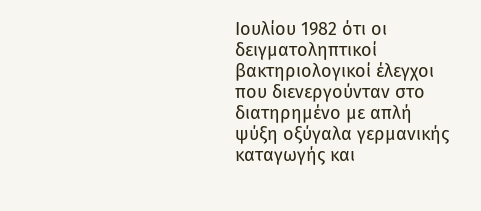Ιουλίου 1982 ότι οι δειγματοληπτικοί βακτηριολογικοί έλεγχοι που διενεργούνταν στο διατηρημένο με απλή ψύξη οξύγαλα γερμανικής καταγωγής και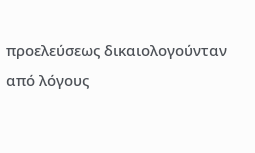προελεύσεως δικαιολογούνταν από λόγους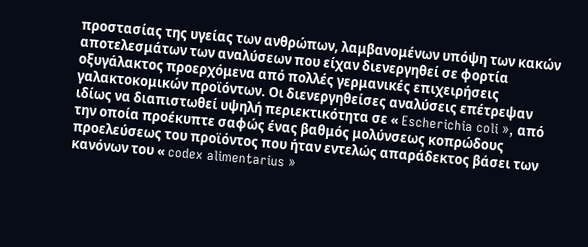προστασίας της υγείας των ανθρώπων, λαμβανομένων υπόψη των κακών αποτελεσμάτων των αναλύσεων που είχαν διενεργηθεί σε φορτία οξυγάλακτος προερχόμενα από πολλές γερμανικές επιχειρήσεις γαλακτοκομικών προϊόντων. Οι διενεργηθείσες αναλύσεις επέτρεψαν ιδίως να διαπιστωθεί υψηλή περιεκτικότητα σε « Escherichia coli », από την οποία προέκυπτε σαφώς ένας βαθμός μολύνσεως κοπρώδους προελεύσεως του προϊόντος που ήταν εντελώς απαράδεκτος βάσει των κανόνων του « codex alimentarius »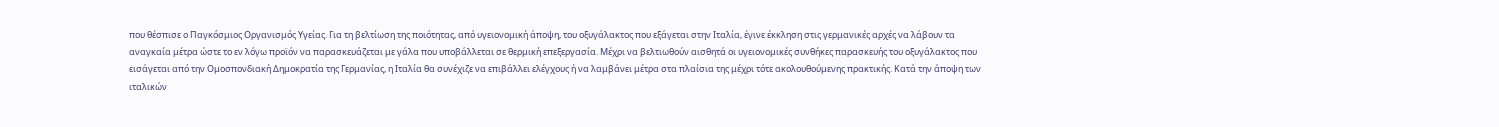που θέσπισε ο Παγκόσμιος Οργανισμός Υγείας. Για τη βελτίωση της ποιότητας, από υγειονομική άποψη, του οξυγάλακτος που εξάγεται στην Ιταλία, έγινε έκκληση στις γερμανικές αρχές να λάβουν τα αναγκαία μέτρα ώστε το εν λόγω προϊόν να παρασκευάζεται με γάλα που υποβάλλεται σε θερμική επεξεργασία. Μέχρι να βελτιωθούν αισθητά οι υγειονομικές συνθήκες παρασκευής του οξυγάλακτος που εισάγεται από την Ομοσπονδιακή Δημοκρατία της Γερμανίας, η Ιταλία θα συνέχιζε να επιβάλλει ελέγχους ή να λαμβάνει μέτρα στα πλαίσια της μέχρι τότε ακολουθούμενης πρακτικής. Κατά την άποψη των ιταλικών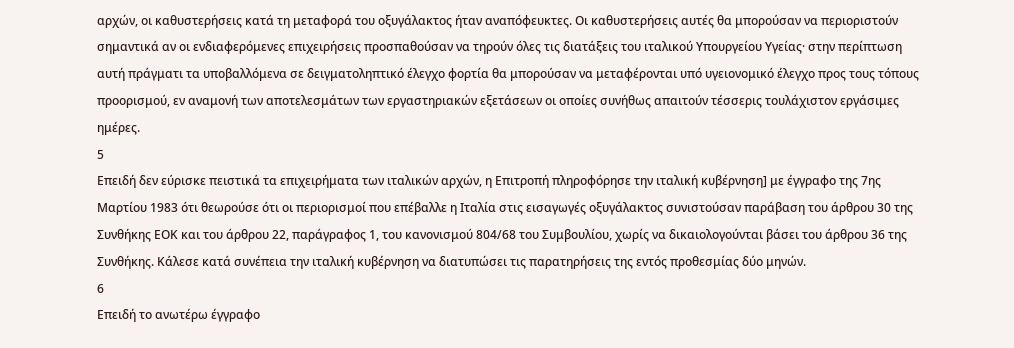αρχών, οι καθυστερήσεις κατά τη μεταφορά του οξυγάλακτος ήταν αναπόφευκτες. Οι καθυστερήσεις αυτές θα μπορούσαν να περιοριστούν σημαντικά αν οι ενδιαφερόμενες επιχειρήσεις προσπαθούσαν να τηρούν όλες τις διατάξεις του ιταλικού Υπουργείου Υγείας· στην περίπτωση αυτή πράγματι τα υποβαλλόμενα σε δειγματοληπτικό έλεγχο φορτία θα μπορούσαν να μεταφέρονται υπό υγειονομικό έλεγχο προς τους τόπους προορισμού, εν αναμονή των αποτελεσμάτων των εργαστηριακών εξετάσεων οι οποίες συνήθως απαιτούν τέσσερις τουλάχιστον εργάσιμες ημέρες.
5
Επειδή δεν εύρισκε πειστικά τα επιχειρήματα των ιταλικών αρχών, η Επιτροπή πληροφόρησε την ιταλική κυβέρνηση] με έγγραφο της 7ης Μαρτίου 1983 ότι θεωρούσε ότι οι περιορισμοί που επέβαλλε η Ιταλία στις εισαγωγές οξυγάλακτος συνιστούσαν παράβαση του άρθρου 30 της Συνθήκης ΕΟΚ και του άρθρου 22, παράγραφος 1, του κανονισμού 804/68 του Συμβουλίου, χωρίς να δικαιολογούνται βάσει του άρθρου 36 της Συνθήκης. Κάλεσε κατά συνέπεια την ιταλική κυβέρνηση να διατυπώσει τις παρατηρήσεις της εντός προθεσμίας δύο μηνών.
6
Επειδή το ανωτέρω έγγραφο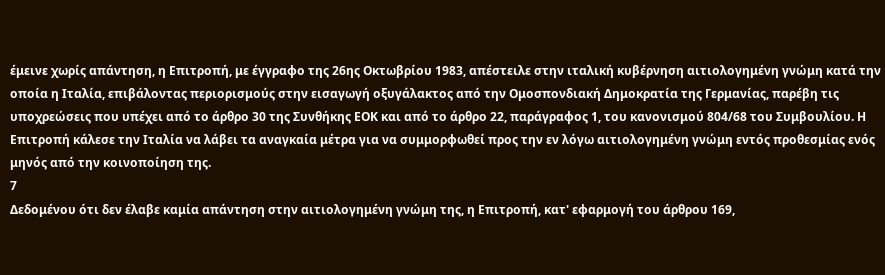έμεινε χωρίς απάντηση, η Επιτροπή, με έγγραφο της 26ης Οκτωβρίου 1983, απέστειλε στην ιταλική κυβέρνηση αιτιολογημένη γνώμη κατά την οποία η Ιταλία, επιβάλοντας περιορισμούς στην εισαγωγή οξυγάλακτος από την Ομοσπονδιακή Δημοκρατία της Γερμανίας, παρέβη τις υποχρεώσεις που υπέχει από το άρθρο 30 της Συνθήκης ΕΟΚ και από το άρθρο 22, παράγραφος 1, του κανονισμού 804/68 του Συμβουλίου. Η Επιτροπή κάλεσε την Ιταλία να λάβει τα αναγκαία μέτρα για να συμμορφωθεί προς την εν λόγω αιτιολογημένη γνώμη εντός προθεσμίας ενός μηνός από την κοινοποίηση της.
7
Δεδομένου ότι δεν έλαβε καμία απάντηση στην αιτιολογημένη γνώμη της, η Επιτροπή, κατ' εφαρμογή του άρθρου 169,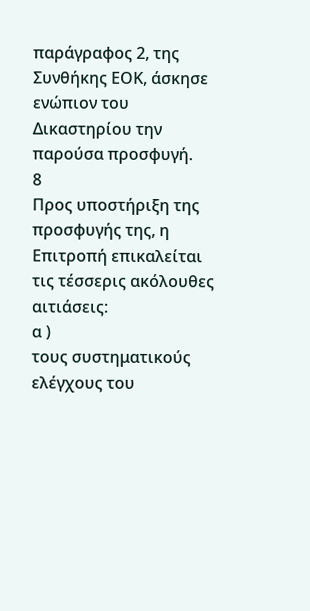παράγραφος 2, της Συνθήκης ΕΟΚ, άσκησε ενώπιον του Δικαστηρίου την παρούσα προσφυγή.
8
Προς υποστήριξη της προσφυγής της, η Επιτροπή επικαλείται τις τέσσερις ακόλουθες αιτιάσεις:
α )
τους συστηματικούς ελέγχους του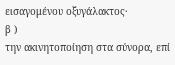εισαγομένου οξυγάλακτος·
β )
την ακινητοποίηση στα σύνορα, επί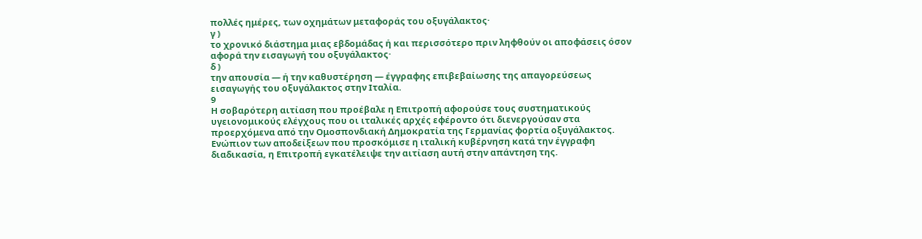πολλές ημέρες, των οχημάτων μεταφοράς του οξυγάλακτος·
γ )
το χρονικό διάστημα μιας εβδομάδας ή και περισσότερο πριν ληφθούν οι αποφάσεις όσον αφορά την εισαγωγή του οξυγάλακτος·
δ )
την απουσία — ή την καθυστέρηση — έγγραφης επιβεβαίωσης της απαγορεύσεως εισαγωγής του οξυγάλακτος στην Ιταλία.
9
Η σοβαρότερη αιτίαση που προέβαλε η Επιτροπή αφορούσε τους συστηματικούς υγειονομικούς ελέγχους που οι ιταλικές αρχές εφέροντο ότι διενεργούσαν στα προερχόμενα από την Ομοσπονδιακή Δημοκρατία της Γερμανίας φορτία οξυγάλακτος. Ενώπιον των αποδείξεων που προσκόμισε η ιταλική κυβέρνηση κατά την έγγραφη διαδικασία, η Επιτροπή εγκατέλειψε την αιτίαση αυτή στην απάντηση της.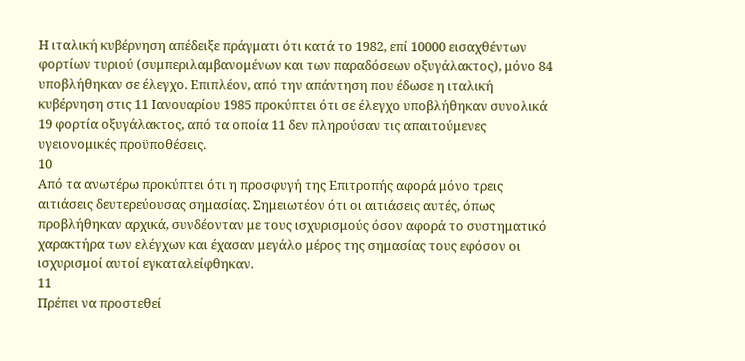Η ιταλική κυβέρνηση απέδειξε πράγματι ότι κατά το 1982, επί 10000 εισαχθέντων φορτίων τυριού (συμπεριλαμβανομένων και των παραδόσεων οξυγάλακτος), μόνο 84 υποβλήθηκαν σε έλεγχο. Επιπλέον, από την απάντηση που έδωσε η ιταλική κυβέρνηση στις 11 Ιανουαρίου 1985 προκύπτει ότι σε έλεγχο υποβλήθηκαν συνολικά 19 φορτία οξυγάλακτος, από τα οποία 11 δεν πληρούσαν τις απαιτούμενες υγειονομικές προϋποθέσεις.
10
Από τα ανωτέρω προκύπτει ότι η προσφυγή της Επιτροπής αφορά μόνο τρεις αιτιάσεις δευτερεύουσας σημασίας. Σημειωτέον ότι οι αιτιάσεις αυτές, όπως προβλήθηκαν αρχικά, συνδέονταν με τους ισχυρισμούς όσον αφορά το συστηματικό χαρακτήρα των ελέγχων και έχασαν μεγάλο μέρος της σημασίας τους εφόσον οι ισχυρισμοί αυτοί εγκαταλείφθηκαν.
11
Πρέπει να προστεθεί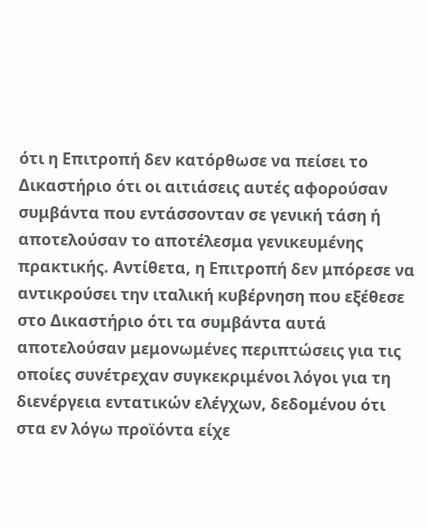ότι η Επιτροπή δεν κατόρθωσε να πείσει το Δικαστήριο ότι οι αιτιάσεις αυτές αφορούσαν συμβάντα που εντάσσονταν σε γενική τάση ή αποτελούσαν το αποτέλεσμα γενικευμένης πρακτικής. Αντίθετα, η Επιτροπή δεν μπόρεσε να αντικρούσει την ιταλική κυβέρνηση που εξέθεσε στο Δικαστήριο ότι τα συμβάντα αυτά αποτελούσαν μεμονωμένες περιπτώσεις για τις οποίες συνέτρεχαν συγκεκριμένοι λόγοι για τη διενέργεια εντατικών ελέγχων, δεδομένου ότι στα εν λόγω προϊόντα είχε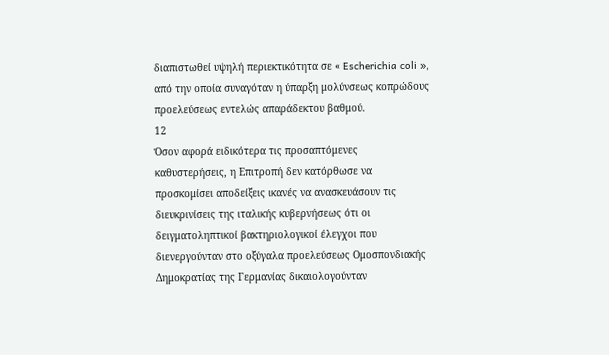διαπιστωθεί υψηλή περιεκτικότητα σε « Escherichia coli », από την οποία συναγόταν η ύπαρξη μολύνσεως κοπρώδους προελεύσεως εντελώς απαράδεκτου βαθμού.
12
Όσον αφορά ειδικότερα τις προσαπτόμενες καθυστερήσεις, η Επιτροπή δεν κατόρθωσε να προσκομίσει αποδείξεις ικανές να ανασκευάσουν τις διευκρινίσεις της ιταλικής κυβερνήσεως ότι οι δειγματοληπτικοί βακτηριολογικοί έλεγχοι που διενεργούνταν στο οξύγαλα προελεύσεως Ομοσπονδιακής Δημοκρατίας της Γερμανίας δικαιολογούνταν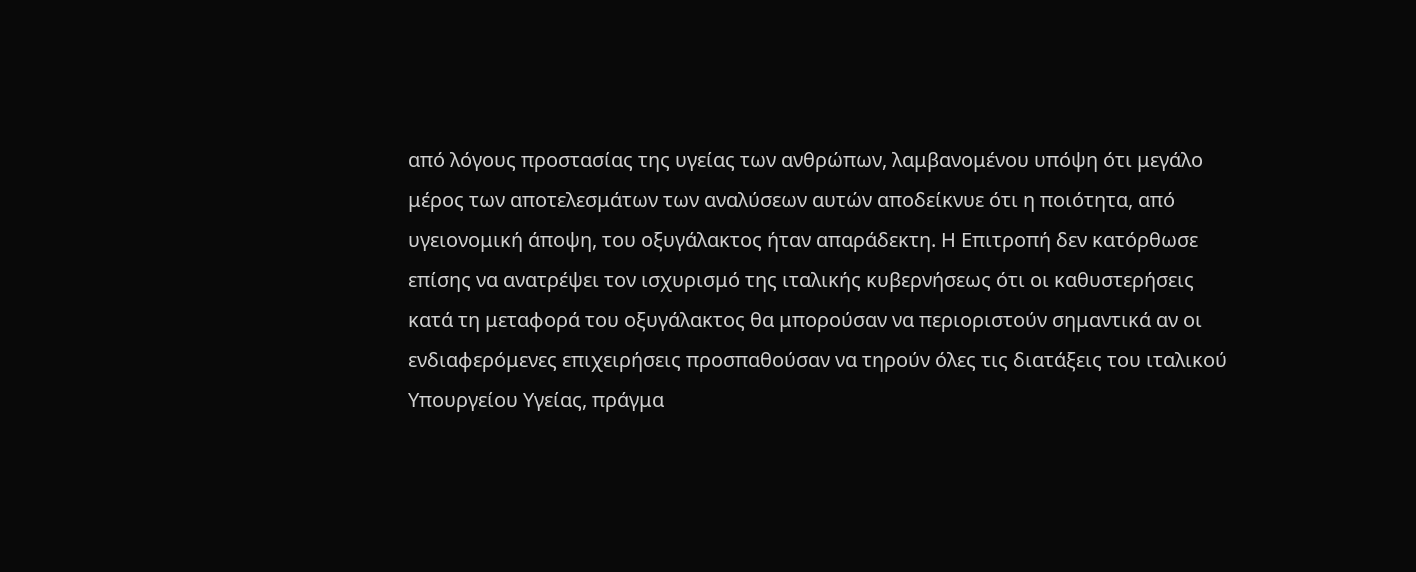από λόγους προστασίας της υγείας των ανθρώπων, λαμβανομένου υπόψη ότι μεγάλο μέρος των αποτελεσμάτων των αναλύσεων αυτών αποδείκνυε ότι η ποιότητα, από υγειονομική άποψη, του οξυγάλακτος ήταν απαράδεκτη. Η Επιτροπή δεν κατόρθωσε επίσης να ανατρέψει τον ισχυρισμό της ιταλικής κυβερνήσεως ότι οι καθυστερήσεις κατά τη μεταφορά του οξυγάλακτος θα μπορούσαν να περιοριστούν σημαντικά αν οι ενδιαφερόμενες επιχειρήσεις προσπαθούσαν να τηρούν όλες τις διατάξεις του ιταλικού Υπουργείου Υγείας, πράγμα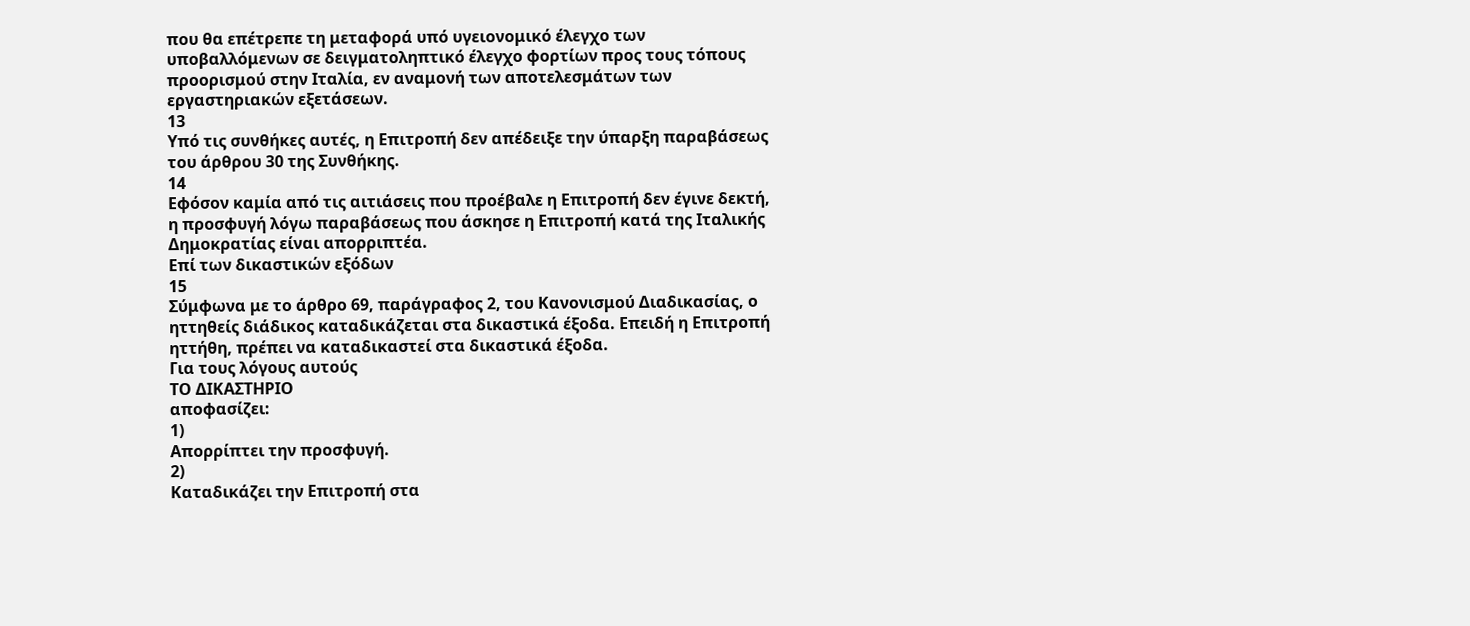που θα επέτρεπε τη μεταφορά υπό υγειονομικό έλεγχο των υποβαλλόμενων σε δειγματοληπτικό έλεγχο φορτίων προς τους τόπους προορισμού στην Ιταλία, εν αναμονή των αποτελεσμάτων των εργαστηριακών εξετάσεων.
13
Υπό τις συνθήκες αυτές, η Επιτροπή δεν απέδειξε την ύπαρξη παραβάσεως του άρθρου 30 της Συνθήκης.
14
Εφόσον καμία από τις αιτιάσεις που προέβαλε η Επιτροπή δεν έγινε δεκτή, η προσφυγή λόγω παραβάσεως που άσκησε η Επιτροπή κατά της Ιταλικής Δημοκρατίας είναι απορριπτέα.
Επί των δικαστικών εξόδων
15
Σύμφωνα με το άρθρο 69, παράγραφος 2, του Κανονισμού Διαδικασίας, ο ηττηθείς διάδικος καταδικάζεται στα δικαστικά έξοδα. Επειδή η Επιτροπή ηττήθη, πρέπει να καταδικαστεί στα δικαστικά έξοδα.
Για τους λόγους αυτούς
ΤΟ ΔΙΚΑΣΤΗΡΙΟ
αποφασίζει:
1)
Απορρίπτει την προσφυγή.
2)
Καταδικάζει την Επιτροπή στα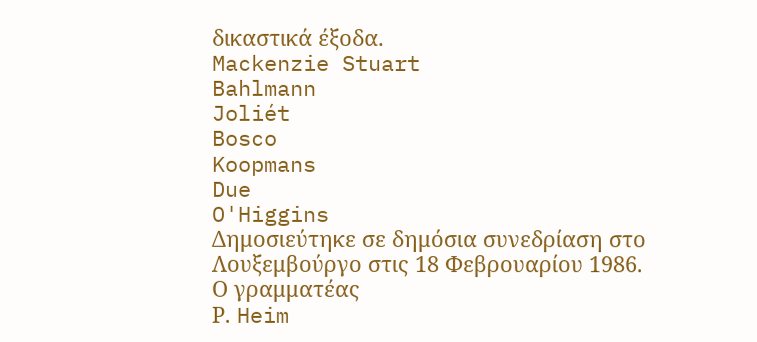δικαστικά έξοδα.
Mackenzie Stuart
Bahlmann
Joliét
Bosco
Koopmans
Due
O'Higgins
Δημοσιεύτηκε σε δημόσια συνεδρίαση στο Λουξεμβούργο στις 18 Φεβρουαρίου 1986.
Ο γραμματέας
Ρ. Heim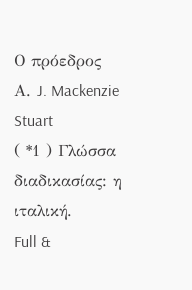Ο πρόεδρος
Α. J. Mackenzie Stuart
( *1 ) Γλώσσα διαδικασίας: η ιταλική.
Full &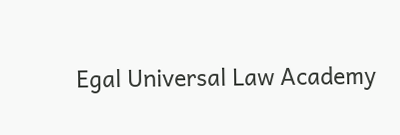Egal Universal Law Academy